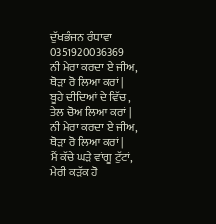ਦੁੱਖਭੰਜਨ ਰੰਧਾਵਾ
0351920036369
ਨੀ ਮੇਰਾ ਕਰਦਾ ਏ ਜੀਅ,
ਥੋੜਾ ਰੋ ਲਿਆ ਕਰਾਂ |
ਬੂਹੇ ਦੀਦਿਆਂ ਦੇ ਵਿੱਚ ,
ਤੇਲ ਚੋਅ ਲਿਆ ਕਰਾਂ |
ਨੀ ਮੇਰਾ ਕਰਦਾ ਏ ਜੀਅ,
ਥੋੜਾ ਰੋ ਲਿਆ ਕਰਾਂ |
ਮੈਂ ਕੱਚੇ ਘੜੇ ਵਾਂਗੂ ਟੁੱਟਾਂ,
ਮੇਰੀ ਕੜੱਕ ਹੋ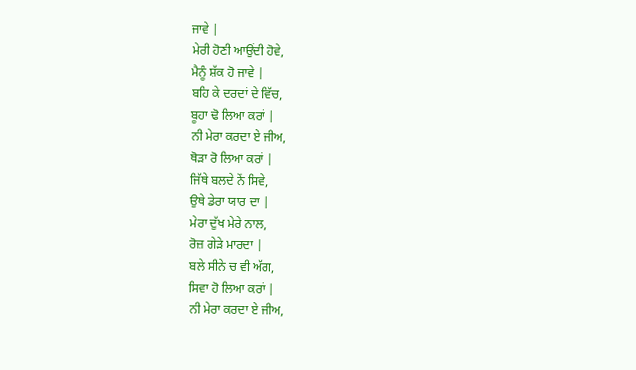ਜਾਵੇ |
ਮੇਰੀ ਹੋਣੀ ਆਉਂਦੀ ਹੋਵੇ,
ਮੈਨੂੰ ਸ਼ੱਕ ਹੋ ਜਾਵੇ |
ਬਹਿ ਕੇ ਦਰਦਾਂ ਦੇ ਵਿੱਚ,
ਬੂਹਾ ਢੋ ਲਿਆ ਕਰਾਂ |
ਨੀ ਮੇਰਾ ਕਰਦਾ ਏ ਜੀਅ,
ਥੋੜਾ ਰੋ ਲਿਆ ਕਰਾਂ |
ਜਿੱਥੇ ਬਲਦੇ ਨੇਂ ਸਿਵੇ,
ਉਥੇ ਡੇਰਾ ਯਾਰ ਦਾ |
ਮੇਰਾ ਦੁੱਖ ਮੇਰੇ ਨਾਲ,
ਰੋਜ਼ ਗੇੜੇ ਮਾਰਦਾ |
ਬਲੇ ਸੀਨੇ ਚ ਵੀ ਅੱਗ,
ਸਿਵਾ ਹੋ ਲਿਆ ਕਰਾਂ |
ਨੀ ਮੇਰਾ ਕਰਦਾ ਏ ਜੀਅ,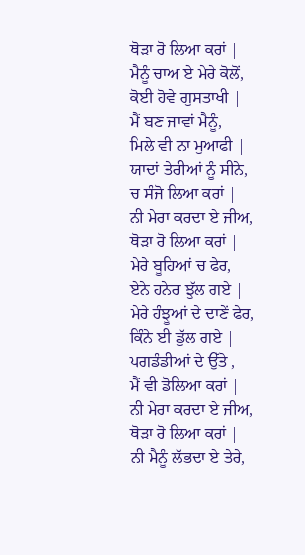ਥੋੜਾ ਰੋ ਲਿਆ ਕਰਾਂ |
ਮੈਨੂੰ ਚਾਅ ਏ ਮੇਰੇ ਕੋਲੋਂ,
ਕੋਈ ਹੋਵੇ ਗੁਸਤਾਖੀ |
ਮੈਂ ਬਣ ਜਾਵਾਂ ਮੈਨੂੰ,
ਮਿਲੇ ਵੀ ਨਾ ਮੁਆਫੀ |
ਯਾਦਾਂ ਤੇਰੀਆਂ ਨੂੰ ਸੀਨੇ,
ਚ ਸੰਜੋ ਲਿਆ ਕਰਾਂ |
ਨੀ ਮੇਰਾ ਕਰਦਾ ਏ ਜੀਅ,
ਥੋੜਾ ਰੋ ਲਿਆ ਕਰਾਂ |
ਮੇਰੇ ਬੂਹਿਆਂ ਚ ਫੇਰ,
ਏਨੇ ਹਨੇਰ ਝੁੱਲ ਗਏ |
ਮੇਰੇ ਹੰਝੂਆਂ ਦੇ ਦਾਣੇਂ ਫੇਰ,
ਕਿੰਨੇ ਈ ਡੁੱਲ ਗਏ |
ਪਗਡੰਡੀਆਂ ਦੇ ਉੱਤੇ ,
ਮੈਂ ਵੀ ਡੋਲਿਆ ਕਰਾਂ |
ਨੀ ਮੇਰਾ ਕਰਦਾ ਏ ਜੀਅ,
ਥੋੜਾ ਰੋ ਲਿਆ ਕਰਾਂ |
ਨੀ ਮੈਨੂੰ ਲੱਭਦਾ ਏ ਤੇਰੇ,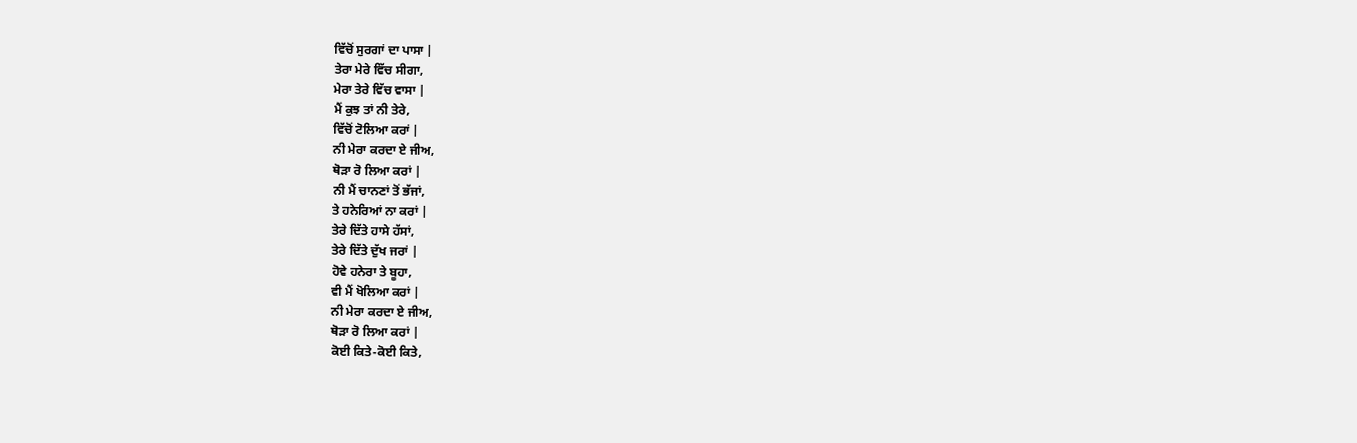ਵਿੱਚੋਂ ਸੁਰਗਾਂ ਦਾ ਪਾਸਾ |
ਤੇਰਾ ਮੇਰੇ ਵਿੱਚ ਸੀਗਾ,
ਮੇਰਾ ਤੇਰੇ ਵਿੱਚ ਵਾਸਾ |
ਮੈਂ ਕੁਝ ਤਾਂ ਨੀ ਤੇਰੇ,
ਵਿੱਚੋਂ ਟੋਲਿਆ ਕਰਾਂ |
ਨੀ ਮੇਰਾ ਕਰਦਾ ਏ ਜੀਅ,
ਥੋੜਾ ਰੋ ਲਿਆ ਕਰਾਂ |
ਨੀ ਮੈਂ ਚਾਨਣਾਂ ਤੋਂ ਭੱਜਾਂ,
ਤੇ ਹਨੇਰਿਆਂ ਨਾ ਕਰਾਂ |
ਤੇਰੇ ਦਿੱਤੇ ਹਾਸੇ ਹੱਸਾਂ,
ਤੇਰੇ ਦਿੱਤੇ ਦੁੱਖ ਜਰਾਂ |
ਹੋਵੇ ਹਨੇਰਾ ਤੇ ਬੂਹਾ,
ਵੀ ਮੈਂ ਖੋਲਿਆ ਕਰਾਂ |
ਨੀ ਮੇਰਾ ਕਰਦਾ ਏ ਜੀਅ,
ਥੋੜਾ ਰੋ ਲਿਆ ਕਰਾਂ |
ਕੋਈ ਕਿਤੇ-ਕੋਈ ਕਿਤੇ,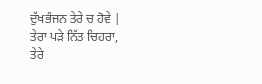ਦੁੱਖਭੰਜਨ ਤੇਰੇ ਚ ਹੋਵੇ |
ਤੇਰਾ ਪੜੇ ਨਿੱਤ ਚਿਹਰਾ,
ਤੇਰੇ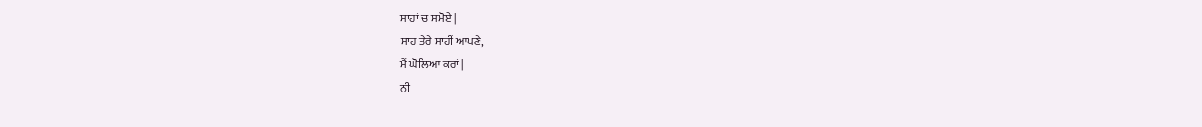ਸਾਹਾਂ ਚ ਸਮੋਏ |
ਸਾਹ ਤੇਰੇ ਸਾਹੀਂ ਆਪਣੇ,
ਮੈਂ ਘੋਲਿਆ ਕਰਾਂ |
ਨੀ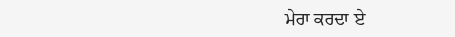ਮੇਰਾ ਕਰਦਾ ਏ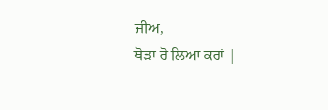ਜੀਅ,
ਥੋੜਾ ਰੋ ਲਿਆ ਕਰਾਂ |